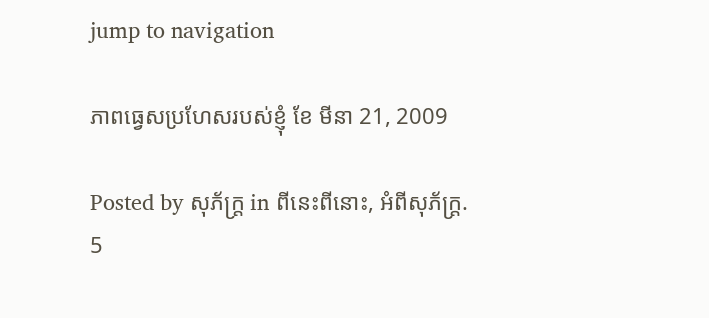jump to navigation

ភាពធ្វេសប្រហែសរបស់ខ្ញុំ ខែ មីនា 21, 2009

Posted by សុភ័ក្ត្រ in ពីនេះពីនោះ, អំពីសុភ័ក្ត្រ.
5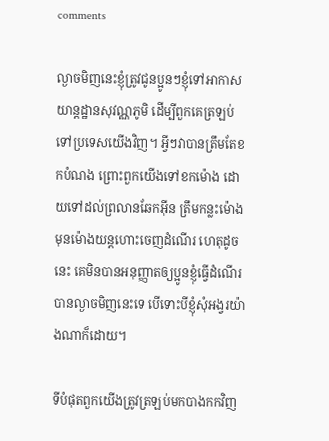comments

ល្ងាចមិញនេះខ្ញុំត្រូវជូនប្អូនៗខ្ញុំទៅអាកាសយាន្ដដ្ឋានសុវណ្ណភូមិ ដើម្បីពួកគេត្រឡប់ទៅប្រទេសយើងវិញ។ អ្វីៗវាបានត្រឹមតែខកបំណង ព្រោះពួកយើងទៅខកម៉ោង ដោយទៅដល់ព្រលានឆែកអ៊ីន ត្រឹមកន្លះម៉ោងមុនម៉ោងយន្តហោះចេញដំណើរ ហេតុដូចនេះ គេមិនបានអនុញ្ញាតឲ្យប្អូនខ្ញុំធ្វើដំណើរបានល្ងាចមិញនេះទេ បើទោះបីខ្ញុំសុំអង្វរយ៉ាងណាក៏ដោយ។

ទីបំផុតពួកយើងត្រូវត្រឡប់មកបាងកកវិញ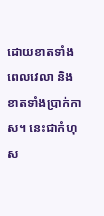ដោយខាតទាំងពេលវេលា និងខាតទាំងប្រាក់កាស។ នេះជាកំហុស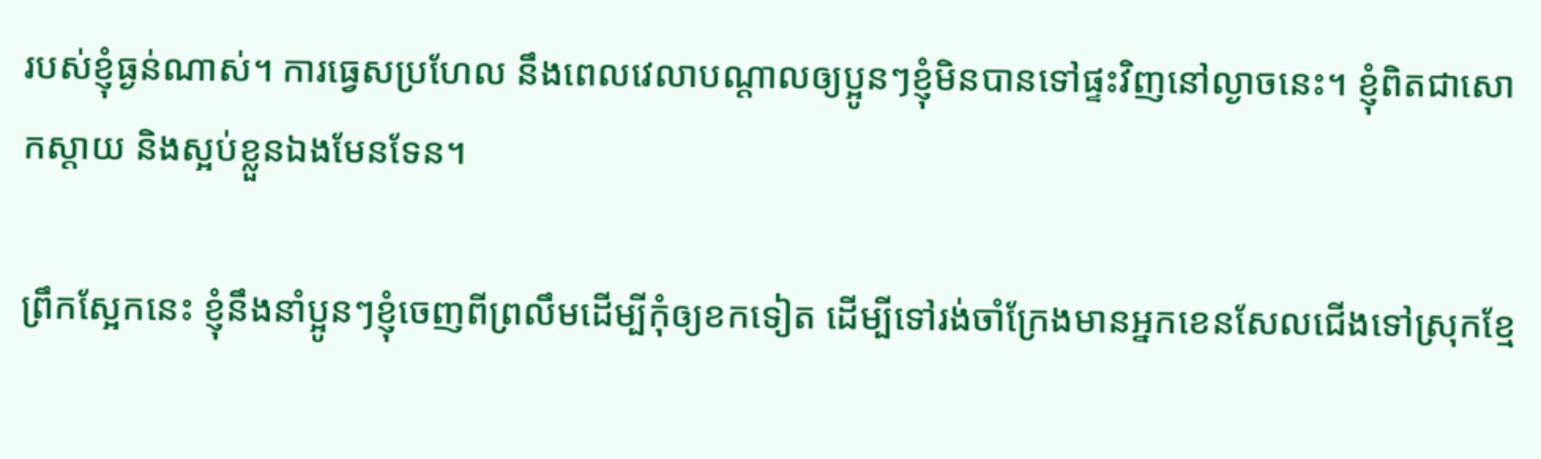របស់ខ្ញុំធ្ងន់ណាស់។ ការធ្វេសប្រហែល នឹងពេលវេលាបណ្តាលឲ្យប្អូនៗខ្ញុំមិនបានទៅផ្ទះវិញនៅល្ងាចនេះ។ ខ្ញុំពិតជាសោកស្ដាយ និងស្អប់ខ្លួនឯងមែនទែន។

ព្រឹកស្អែកនេះ ខ្ញុំនឹងនាំប្អូនៗខ្ញុំចេញពីព្រលឹមដើម្បីកុំឲ្យខកទៀត ដើម្បីទៅរង់ចាំក្រែងមានអ្នកខេនសែលជើងទៅស្រុកខ្មែ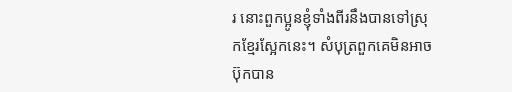រ នោះពួកប្អូនខ្ញុំទាំងពីរនឹងបានទៅស្រុកខ្មែរស្អែកនេះ។ សំបុត្រពួកគេមិនអាចប៊ុកបាន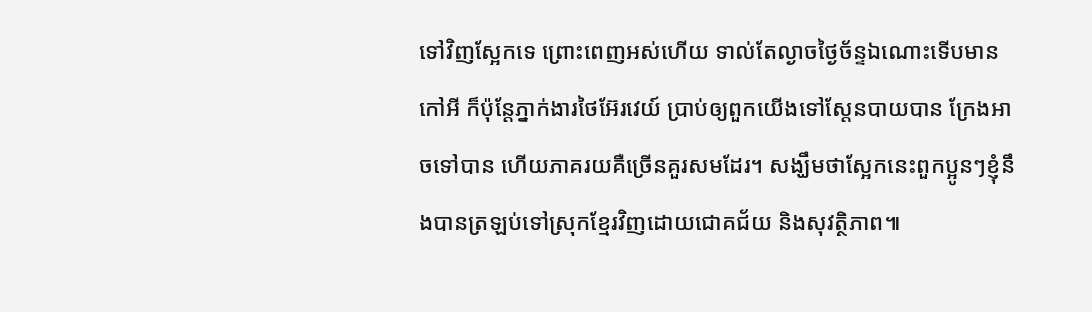ទៅវិញស្អែកទេ ព្រោះពេញអស់ហើយ ទាល់តែល្ងាចថ្ងៃច័ន្ទឯណោះទើបមានកៅអី ក៏ប៉ុន្តែភ្នាក់ងារថៃអ៊ែរវេយ៍ ប្រាប់ឲ្យពួកយើងទៅស្តែនបាយបាន ក្រែងអាចទៅបាន ហើយភាគរយគឺច្រើនគួរសមដែរ។ សង្ឃឹមថាស្អែកនេះពួកប្អូនៗខ្ញុំនឹងបានត្រឡប់ទៅស្រុកខ្មែរវិញដោយជោគជ័យ និងសុវត្ថិភាព៕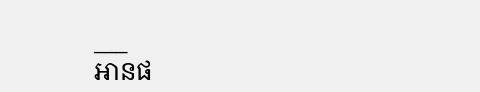___
អានផ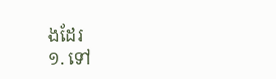ងដែរ
១. ទៅ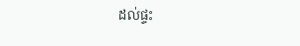ដល់ផ្ទះ